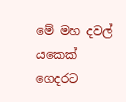මේ මහ දවල් යකෙක් ගෙදරට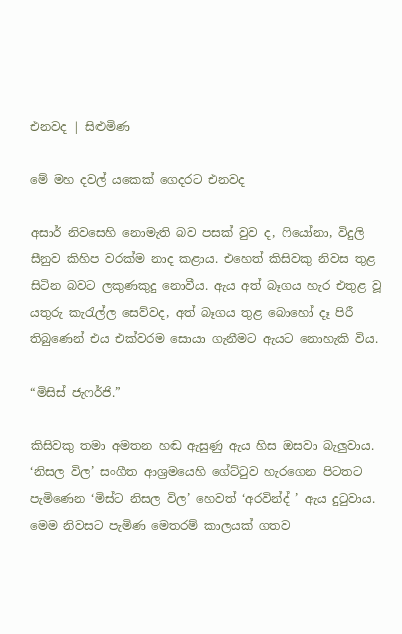එනවද | සිළුමිණ

මේ මහ දවල් යකෙක් ගෙදරට එනවද

අසාර් නිවසෙහි නොමැති බව පසක් වුව ද, ෆියෝනා, විදුලි සීනුව කිහිප වරක්ම නාද කළාය. එහෙත් කිසිවකු නිවස තුළ සිටින බවට ලකුණකුදු නොවීය. ඇය අත් බෑගය හැර එතුළ වූ යතුරු කැරැල්ල සෙව්වද, අත් බෑගය තුළ බොහෝ දෑ පිරී තිබුණෙන් එය එක්වරම සොයා ගැනීමට ඇයට නොහැකි විය.

“මිසිස් ජැෆර්ජි.”

කිසිවකු තමා අමතන හඬ ඇසුණු ඇය හිස ඔසවා බැලුවාය. ‘නිසල විල’ සංගීත ආශ්‍රමයෙහි ගේට්ටුව හැරගෙන පිටතට පැමිණෙන ‘මිස්ට නිසල විල’ හෙවත් ‘අරවින්ද් ’ ඇය දුටුවාය. මෙම නිවසට පැමිණ මෙතරම් කාලයක් ගතව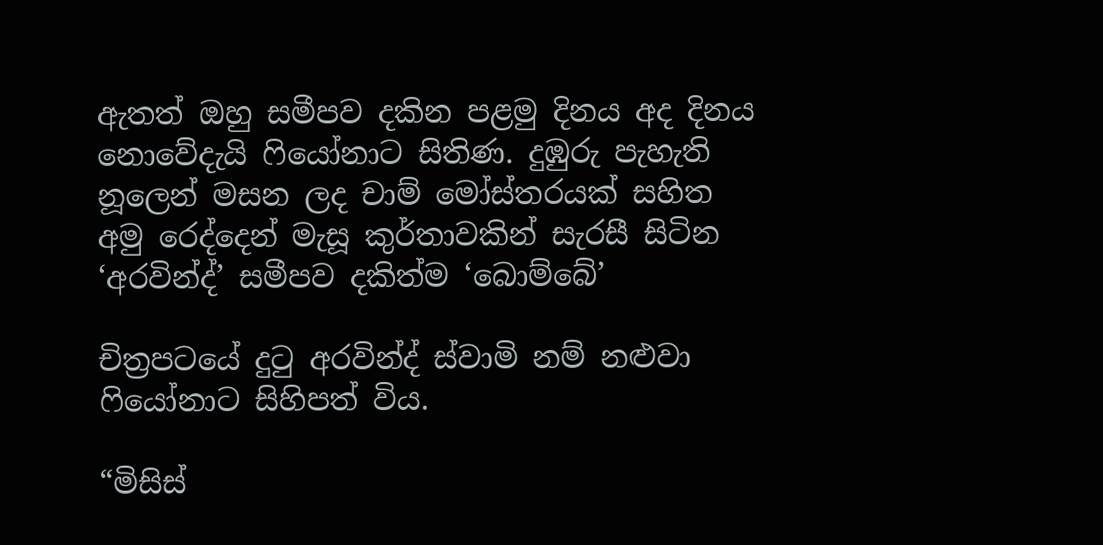ඇතත් ඔහු සමීපව දකින පළමු දිනය අද දිනය නොවේදැයි ෆියෝනාට සිතිණ. දුඹුරු පැහැති නූලෙන් මසන ලද චාම් මෝස්තරයක් සහිත අමු රෙද්දෙන් මැසූ කුර්තාවකින් සැරසී සිටින ‘අරවින්ද්’ සමීපව දකිත්ම ‘බොම්බේ’

චිත්‍රපටයේ දුටු අරවින්ද් ස්වාමි නම් නළුවා ෆියෝනාට සිහිපත් විය.

“මිසිස්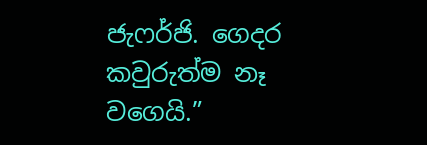ජැෆර්ජි. ගෙදර කවුරුත්ම නෑ වගෙයි.”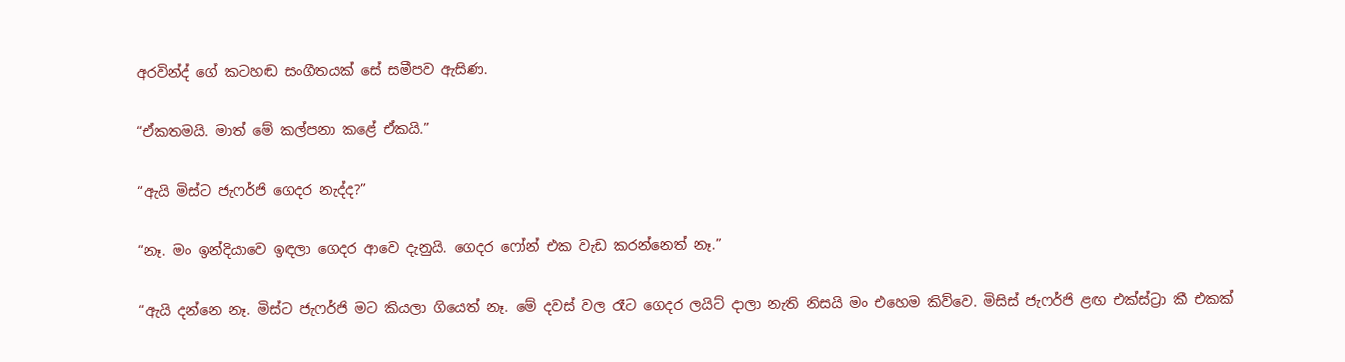අරවින්ද් ගේ කටහඬ සංගීතයක් සේ සමීපව ඇසිණ.

“ඒකතමයි. මාත් මේ කල්පනා කළේ ඒකයි.”

“ඇයි මිස්ට ජැෆර්ජි ගෙදර නැද්ද?”

“නෑ. මං ඉන්දියාවෙ ඉඳලා ගෙදර ආවෙ දැනුයි. ගෙදර ෆෝන් එක වැඩ කරන්නෙත් නෑ.”

“ඇයි දන්නෙ නෑ. මිස්ට ජැෆර්ජි මට කියලා ගියෙත් නෑ. මේ දවස් වල රෑට ගෙදර ලයිට් දාලා නැති නිසයි මං එහෙම කිව්වෙ. මිසිස් ජැෆර්ජි ළඟ එක්ස්ට්‍රා කී එකක්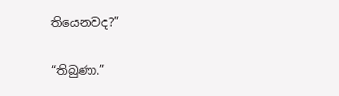තියෙනවද?”

“තිබුණා.”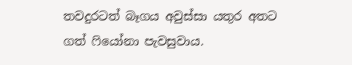තවදුරටත් බෑගය අවුස්සා යතුර අතට ගත් ෆියෝනා පැවසුවාය.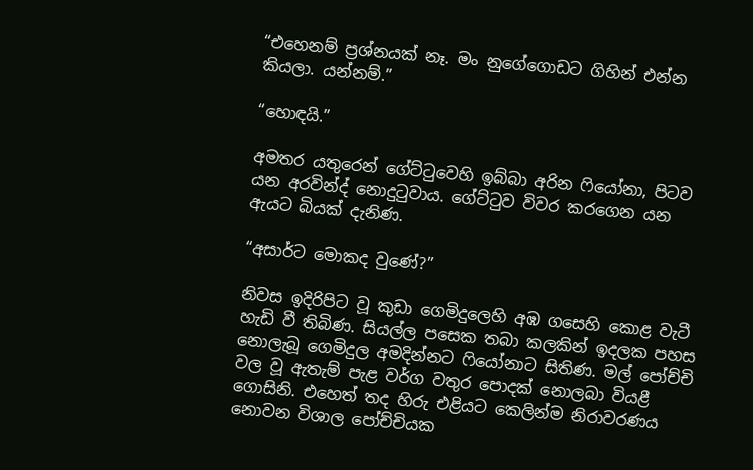“එහෙනම් ප්‍රශ්නයක් නෑ. මං නුගේගොඩට ගිහින් එන්න කියලා. යන්නම්.”

“හොඳයි.”

අමතර යතුරෙන් ගේට්ටුවෙහි ඉබ්බා අරින ෆියෝනා, පිටව යන අරවින්ද් නොදුටුවාය. ගේට්ටුව විවර කරගෙන යන ඇයට බියක් දැනිණ.

“අසාර්ට මොකද වුණේ?”

නිවස ඉදිරිපිට වූ කුඩා ගෙමිදුලෙහි අඹ ගසෙහි කොළ වැටී හැඩි වී තිබිණ. සියල්ල පසෙක තබා කලකින් ඉදලක පහස නොලැබූ ගෙමිදුල අමදින්නට ෆියෝනාට සිතිණ. මල් පෝච්චි වල වූ ඇතැම් පැළ වර්ග වතුර පොදක් නොලබා වියළී ගොසිනි. එහෙත් තද හිරු එළියට කෙලින්ම නිරාවරණය නොවන විශාල පෝච්චියක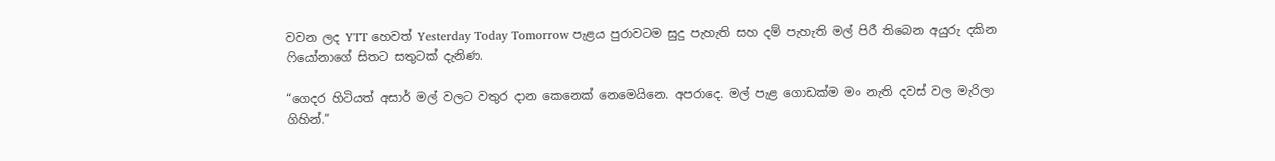වවන ලද YTT හෙවත් Yesterday Today Tomorrow පැළය පුරාවටම සුදු පැහැති සහ දම් පැහැති මල් පිරී තිබෙන අයුරු දකින ෆියෝනාගේ සිතට සතුටක් දැනිණ.

“ගෙදර හිටියත් අසාර් මල් වලට වතුර දාන කෙනෙක් නෙමෙයිනෙ. අපරාදෙ. මල් පැළ ගොඩක්ම මං නැති දවස් වල මැරිලා ගිහින්.”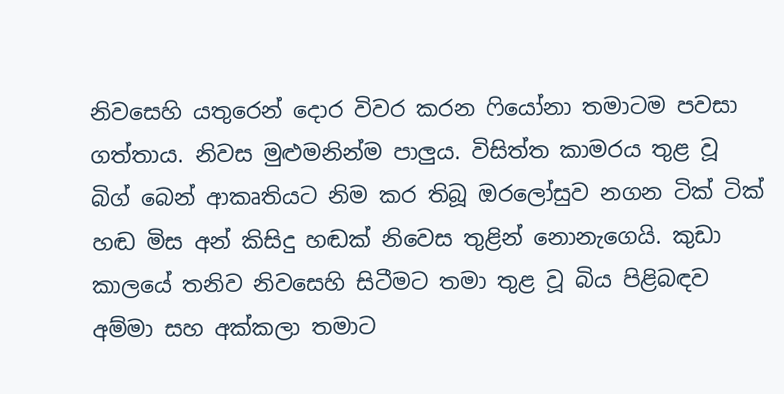නිවසෙහි යතුරෙන් දොර විවර කරන ෆියෝනා තමාටම පවසා ගත්තාය. නිවස මුළුමනින්ම පාලුය. විසිත්ත කාමරය තුළ වූ බිග් බෙන් ආකෘතියට නිම කර තිබූ ඔරලෝසුව නගන ටික් ටික් හඬ මිස අන් කිසිදු හඬක් නිවෙස තුළින් නොනැගෙයි. කුඩා කාලයේ තනිව නිවසෙහි සිටීමට තමා තුළ වූ බිය පිළිබඳව අම්මා සහ අක්කලා තමාට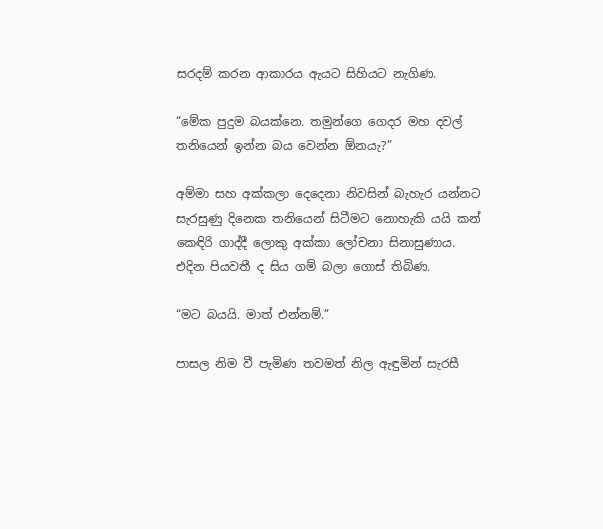සරදම් කරන ආකාරය ඇයට සිහියට නැගිණ.

“මේක පුදුම බයක්නෙ. තමුන්ගෙ ගෙදර මහ දවල් තනියෙන් ඉන්න බය වෙන්න ඕනයැ?”

අම්මා සහ අක්කලා දෙදෙනා නිවසින් බැහැර යන්නට සැරසුණු දිනෙක තනියෙන් සිටීමට නොහැකි යයි කන් කෙඳිරි ගාද්දී ලොකු අක්කා ලෝචනා සිනාසුණාය. එදින පියවතී ද සිය ගම් බලා ගොස් තිබිණ.

“මට බයයි. මාත් එන්නම්.”

පාසල නිම වී පැමිණ තවමත් නිල ඇඳුමින් සැරසී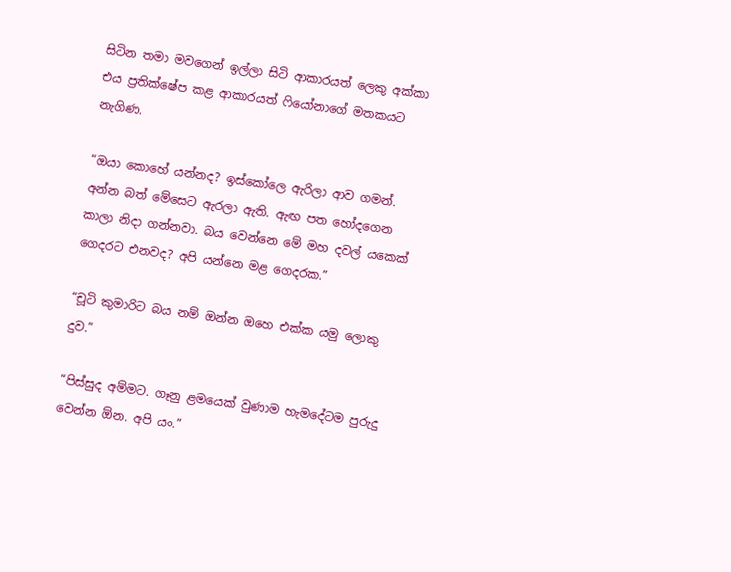සිටින තමා මවගෙන් ඉල්ලා සිටි ආකාරයත් ලෙකු අක්කා එය ප්‍රතික්ෂේප කළ ආකාරයත් ෆියෝනාගේ මතකයට නැගිණ.

“ඔයා කොහේ යන්නද? ඉස්කෝලෙ ඇරිලා ආව ගමන්. අන්න බත් මේසෙට ඇරලා ඇති. ඇඟ පත හෝදගෙන කාලා නිදා ගන්නවා. බය වෙන්නෙ මේ මහ දවල් යකෙක් ගෙදරට එනවද? අපි යන්නෙ මළ ගෙදරක.”

“චූටි කුමාරිට බය නම් ඔන්න ඔහෙ එක්ක යමු ලොකු දුව.”

“පිස්සුද අම්මට. ගෑනු ළමයෙක් වුණාම හැමදේටම පුරුදු වෙන්න ඕන. අපි යං.”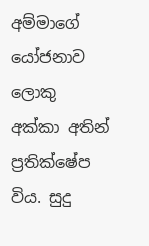අම්මාගේ යෝජනාව ලොකු අක්කා අතින් ප්‍රතික්ෂේප විය. සුදු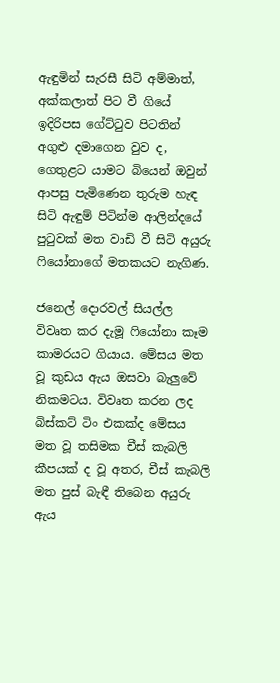ඇඳුමින් සැරසී සිටි අම්මාත්, අක්කලාත් පිට වී ගියේ ඉදිරිපස ගේට්ටුව පිටතින් අගුළු‍ දමාගෙන වුව ද, ගෙතුළට යාමට බියෙන් ඔවුන් ආපසු පැමිණෙන තුරුම හැඳ සිටි ඇඳුම් පිටින්ම ආලින්දයේ පුටුවක් මත වාඩි වී සිටි අයුරු ෆියෝනාගේ මතකයට නැගිණ.

ජනෙල් දොරවල් සියල්ල විවෘත කර දැමූ ෆියෝනා කෑම කාමරයට ගියාය. මේසය මත වූ කුඩය ඇය ඔසවා බැලුවේ නිකමටය. විවෘත කරන ලද බිස්කට් ටිං එකක්ද මේසය මත වූ තසිමක චීස් කැබලි කීපයක් ද වූ අතර, චීස් කැබලි මත පුස් බැඳී තිබෙන අයුරු ඇය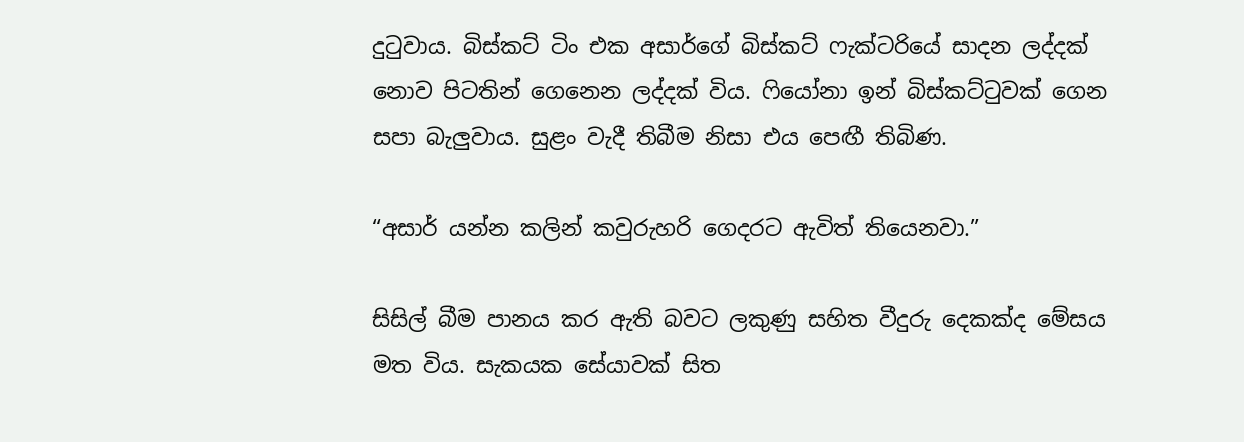දුටුවාය. බිස්කට් ටිං එක අසාර්ගේ බිස්කට් ෆැක්ටරියේ සාදන ලද්දක් නොව පිටතින් ගෙනෙන ලද්දක් විය. ෆියෝනා ඉන් බිස්කට්ටුවක් ගෙන සපා බැලුවාය. සුළං වැදී තිබීම නිසා එය පෙඟී තිබිණ.

“අසාර් යන්න කලින් කවුරුහරි ගෙදරට ඇවිත් තියෙනවා.”

සිසිල් බීම පානය කර ඇති බවට ලකුණු සහිත වීදුරු දෙකක්ද මේසය මත විය. සැකයක සේයාවක් සිත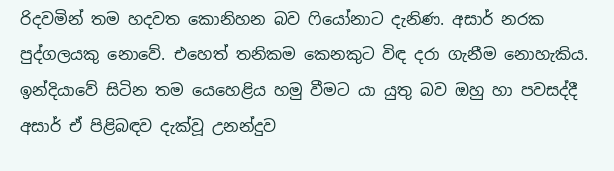රිදවමින් තම හදවත කොනිහන බව ෆියෝනාට දැනිණ. අසාර් නරක පුද්ගලයකු නොවේ. එහෙත් තනිකම කෙනකුට විඳ දරා ගැනීම නොහැකිය. ඉන්දියාවේ සිටින තම යෙහෙළිය හමු වීමට යා යුතු බව ඔහු හා පවසද්දී අසාර් ඒ පිළිබඳව දැක්වූ උනන්දුව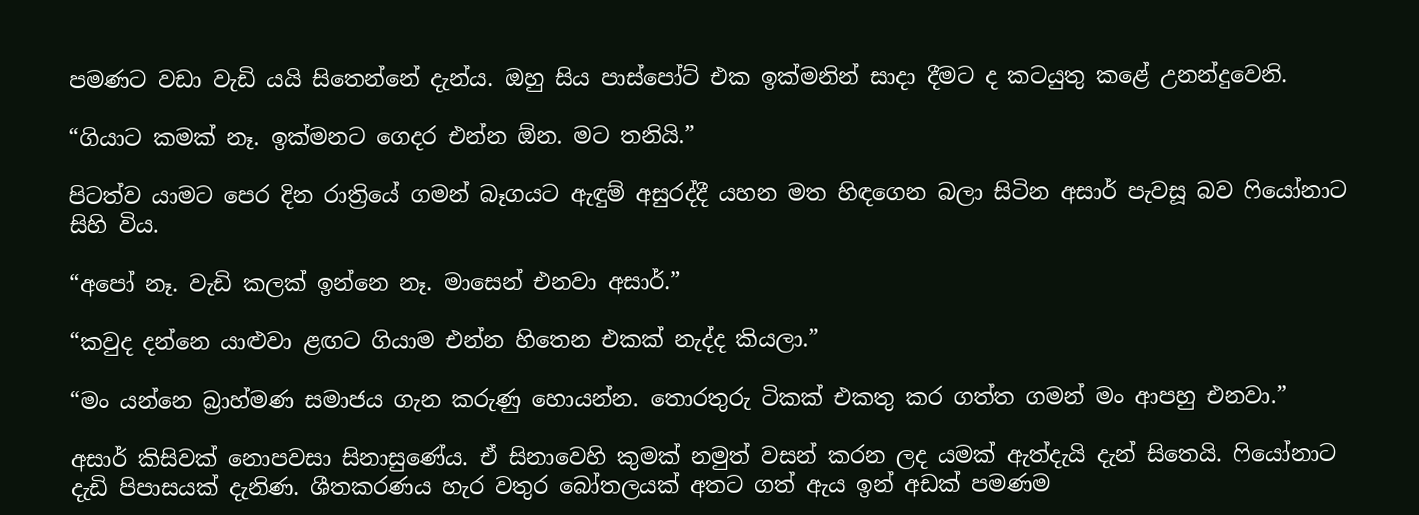පමණට වඩා වැඩි යයි සිතෙන්නේ දැන්ය. ඔහු සිය පාස්පෝට් එක ඉක්මනින් සාදා දීමට ද කටයුතු කළේ උනන්දුවෙනි.

“ගියාට කමක් නෑ. ඉක්මනට ගෙදර එන්න ඕන. මට තනියි.”

පිටත්ව යාමට පෙර දින රාත්‍රියේ ගමන් බෑගයට ඇඳුම් අසුරද්දී යහන මත හිඳගෙන බලා සිටින අසාර් පැවසූ බව ෆියෝනාට සිහි විය.

“අපෝ නෑ. වැඩි කලක් ඉන්නෙ නෑ. මාසෙන් එනවා අසාර්.”

“කවුද දන්නෙ යාළුවා ළඟට ගියාම එන්න හිතෙන එකක් නැද්ද කියලා.”

“මං යන්නෙ බ්‍රාහ්මණ සමාජය ගැන කරුණු හොයන්න. තොරතුරු ටිකක් එකතු කර ගත්ත ගමන් මං ආපහු එනවා.”

අසාර් කිසිවක් නොපවසා සිනාසුණේය. ඒ සිනාවෙහි කුමක් නමුත් වසන් කරන ලද යමක් ඇත්දැයි දැන් සිතෙයි. ෆියෝනාට දැඩි පිපාසයක් දැනිණ. ශීතකරණය හැර වතුර බෝතලයක් අතට ගත් ඇය ඉන් අඩක් පමණම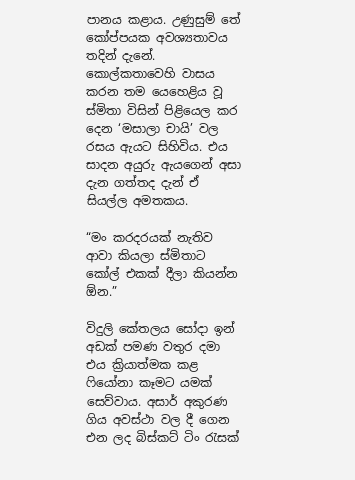පානය කළාය. උණුසුම් තේ කෝප්පයක අවශ්‍යතාවය තදින් දැනේ. කොල්කතාවෙහි වාසය කරන තම යෙහෙළිය වූ ස්මිතා විසින් පිළියෙල කර දෙන ‘මසාලා චායි’ වල රසය ඇයට සිහිවිය. එය සාදන අයුරු ඇයගෙන් අසා දැන ගත්තද දැන් ඒ සියල්ල අමතකය.

“මං කරදරයක් නැතිව ආවා කියලා ස්මිතාට කෝල් එකක් දීලා කියන්න ඕන.”

විදුලි කේතලය සෝදා ඉන් අඩක් පමණ වතුර දමා එය ක්‍රියාත්මක කළ ෆියෝනා කෑමට යමක් සෙව්වාය. අසාර් අකුරණ ගිය අවස්ථා වල දී ගෙන එන ලද බිස්කට් ටිං රැසක්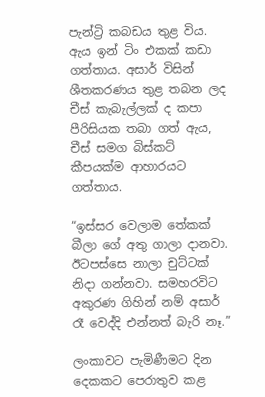පැන්ට්‍රි කබඩය තුළ විය. ඇය ඉන් ටිං එකක් කඩා ගත්තාය. අසාර් විසින් ශීතකරණය තුළ තබන ලද චීස් කැබැල්ලක් ද කපා පීරිසියක තබා ගත් ඇය, චීස් සමග බිස්කට් කීපයක්ම ආහාරයට ගත්තාය.

“ඉස්සර වෙලාම තේකක් බීලා ගේ අතු ගාලා දානවා. ඊටපස්සෙ නාලා චුට්ටක් නිදා ගන්නවා. සමහරවිට අකුරණ ගිහින් නම් අසාර් රෑ වෙද්දි එන්නත් බැරි නෑ.”

ලංකාවට පැමිණීමට දින දෙකකට පෙරාතුව කළ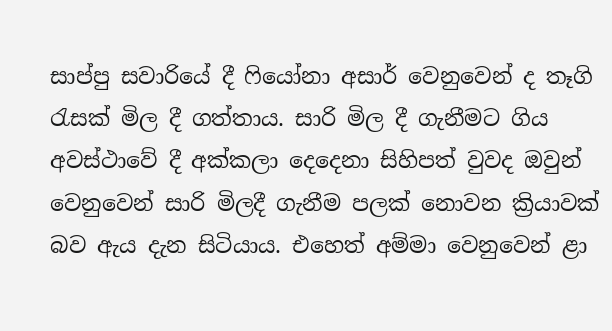සාප්පු සවාරියේ දී ෆියෝනා අසාර් වෙනුවෙන් ද තෑගි රැසක් මිල දී ගත්තාය. සාරි මිල දී ගැනීමට ගිය අවස්ථාවේ දී අක්කලා දෙදෙනා සිහිපත් වුවද ඔවුන් වෙනුවෙන් සාරි මිලදී ගැනීම පලක් නොවන ක්‍රියාවක් බව ඇය දැන සිටියාය. එහෙත් අම්මා වෙනුවෙන් ළා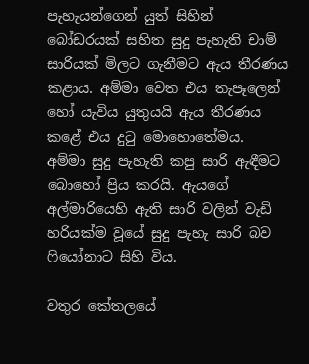පැහැයන්ගෙන් යුත් සිහින් බෝඩරයක් සහිත සුදු පැහැති චාම් සාරියක් මිලට ගැනීමට ඇය තීරණය කළාය. අම්මා වෙත එය තැපෑලෙන් හෝ යැවිය යුතුයයි ඇය තීරණය කළේ එය දුටු මොහොතේමය. අම්මා සුදු පැහැති කපු සාරි ඇඳීමට බොහෝ ප්‍රිය කරයි. ඇයගේ අල්මාරියෙහි ඇති සාරි වලින් වැඩි හරියක්ම වූයේ සුදු පැහැ සාරි බව ෆියෝනාට සිහි විය.

වතුර කේතලයේ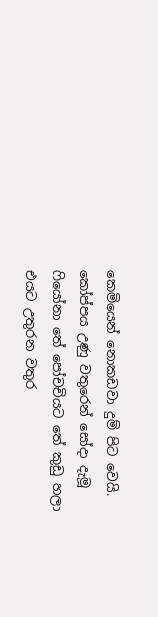කෙමියෙන් නොකඩවා දුම් පිට වෙයි. කෝප්පය උණු වතුරෙන් සෝදා දැමූ ෆියෝනා තේ පෝචචියට තේ කුඩු හලා එයට උතුරන වතුර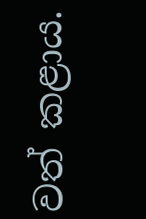වත් කළාය.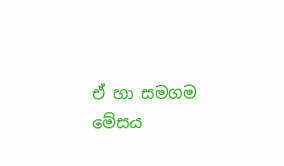ඒ හා සමගම මේසය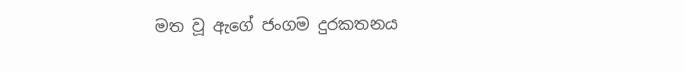මත වූ ඇගේ ජංගම දුරකතනය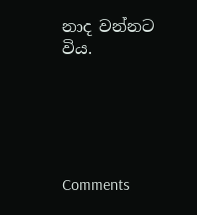නාද වන්නට විය.





Comments